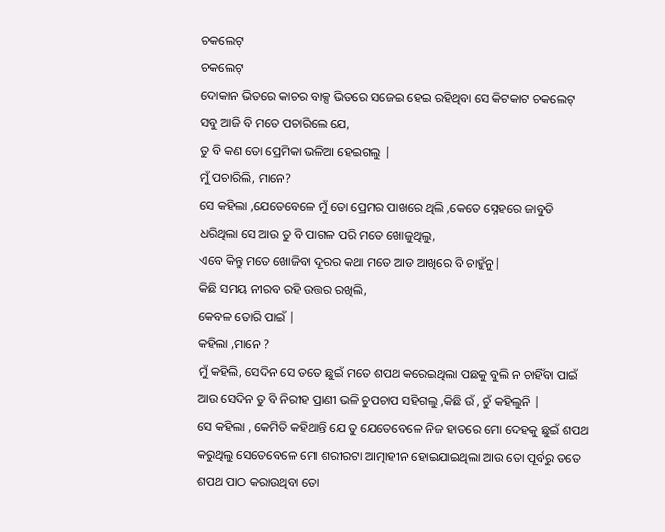ଚକଲେଟ୍
ଚକଲେଟ୍
ଦୋକାନ ଭିତରେ କାଚର ବାକ୍ସ ଭିତରେ ସଜେଇ ହେଇ ରହିଥିବା ସେ କିଟକାଟ ଚକଲେଟ୍ ସବୁ ଆଜି ବି ମତେ ପଚାରିଲେ ଯେ,
ତୁ ବି କଣ ତୋ ପ୍ରେମିକା ଭଳିଆ ହେଇଗଲୁ |
ମୁଁ ପଚାରିଲି, ମାନେ?
ସେ କହିଲା ,ଯେତେବେଳେ ମୁଁ ତୋ ପ୍ରେମର ପାଖରେ ଥିଲି ,କେତେ ସ୍ନେହରେ ଜାବୁଡି ଧରିଥିଲା ସେ ଆଉ ତୁ ବି ପାଗଳ ପରି ମତେ ଖୋଜୁଥିଲୁ,
ଏବେ କିନ୍ତୁ ମତେ ଖୋଜିବା ଦୂରର କଥା ମତେ ଆଡ ଆଖିରେ ବି ଚାହୁଁନୁ|
କିଛି ସମୟ ନୀରବ ରହି ଉତ୍ତର ରଖିଲି,
କେବଳ ତୋରି ପାଇଁ |
କହିଲା ,ମାନେ ?
ମୁଁ କହିଲି, ସେଦିନ ସେ ତତେ ଛୁଇଁ ମତେ ଶପଥ କରେଇଥିଲା ପଛକୁ ବୁଲି ନ ଚାହିଁବା ପାଇଁ ଆଉ ସେଦିନ ତୁ ବି ନିରୀହ ପ୍ରାଣୀ ଭଳି ଚୁପଚାପ ସହିଗଲୁ ,କିଛି ଉଁ , ଚୁଁ କହିଲୁନି |
ସେ କହିଲା , କେମିତି କହିଥାନ୍ତି ଯେ ତୁ ଯେତେବେଳେ ନିଜ ହାତରେ ମୋ ଦେହକୁ ଛୁଇଁ ଶପଥ କରୁଥିଲୁ ସେତେବେଳେ ମୋ ଶରୀରଟା ଆତ୍ମାହୀନ ହୋଇଯାଇଥିଲା ଆଉ ତୋ ପୂର୍ବରୁ ତତେ ଶପଥ ପାଠ କରାଉଥିବା ତୋ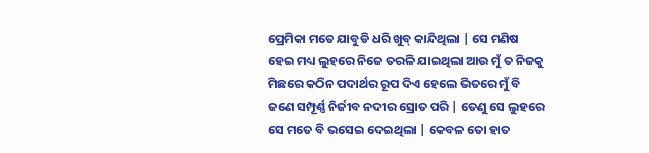ପ୍ରେମିକା ମତେ ଯାବୁଡି ଧରି ଖୁବ୍ କାନ୍ଦିଥିଲା | ସେ ମଣିଷ ହେଇ ମଧ୍ୟ ଲୁହରେ ନିଜେ ତରଳି ଯାଇଥିଲା ଆଉ ମୁଁ ତ ନିଜକୁ ମିଛରେ କଠିନ ପଦାର୍ଥର ରୂପ ଦିଏ ହେଲେ ଭିତରେ ମୁଁ ବି ଜଣେ ସମ୍ପୂର୍ଣ୍ଣ ନିର୍ଜୀବ ନଦୀର ସ୍ରୋତ ପରି | ତେଣୁ ସେ ଲୁହରେ ସେ ମତେ ବି ଭସେଇ ଦେଇଥିଲା | କେବଳ ତୋ ହାତ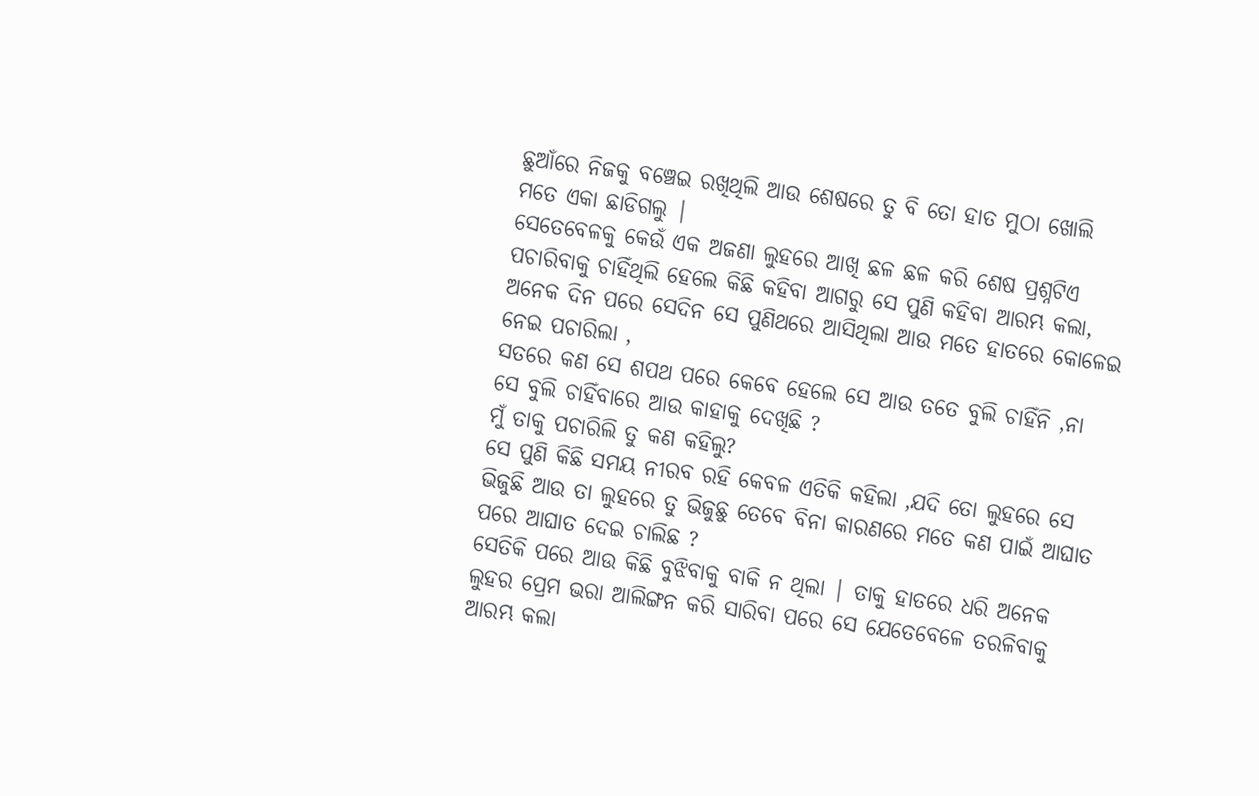ଛୁଆଁରେ ନିଜକୁ ବଞ୍ଚେଇ ରଖିଥିଲି ଆଉ ଶେଷରେ ତୁ ବି ତୋ ହାତ ମୁଠା ଖୋଲି ମତେ ଏକା ଛାଡିଗଲୁ |
ସେତେବେଳକୁ କେଉଁ ଏକ ଅଜଣା ଲୁହରେ ଆଖି ଛଳ ଛଳ କରି ଶେଷ ପ୍ରଶ୍ନଟିଏ ପଚାରିବାକୁ ଚାହିଁଥିଲି ହେଲେ କିଛି କହିବା ଆଗରୁ ସେ ପୁଣି କହିବା ଆରମ୍ଭ କଲା,
ଅନେକ ଦିନ ପରେ ସେଦିନ ସେ ପୁଣିଥରେ ଆସିଥିଲା ଆଉ ମତେ ହାତରେ କୋଳେଇ ନେଇ ପଚାରିଲା ,
ସତରେ କଣ ସେ ଶପଥ ପରେ କେବେ ହେଲେ ସେ ଆଉ ତତେ ବୁଲି ଚାହିଁନି ,ନା ସେ ବୁଲି ଚାହିଁବାରେ ଆଉ କାହାକୁ ଦେଖିଛି ?
ମୁଁ ତାକୁ ପଚାରିଲି ତୁ କଣ କହିଲୁ?
ସେ ପୁଣି କିଛି ସମୟ ନୀରବ ରହି କେବଳ ଏତିକି କହିଲା ,ଯଦି ତୋ ଲୁହରେ ସେ ଭିଜୁଛି ଆଉ ତା ଲୁହରେ ତୁ ଭିଜୁଛୁ ତେବେ ବିନା କାରଣରେ ମତେ କଣ ପାଇଁ ଆଘାତ ପରେ ଆଘାତ ଦେଇ ଚାଲିଛ ?
ସେତିକି ପରେ ଆଉ କିଛି ବୁଝିବାକୁ ବାକି ନ ଥିଲା | ତାକୁ ହାତରେ ଧରି ଅନେକ ଲୁହର ପ୍ରେମ ଭରା ଆଲିଙ୍ଗନ କରି ସାରିବା ପରେ ସେ ଯେତେବେଳେ ତରଳିବାକୁ ଆରମ୍ଭ କଲା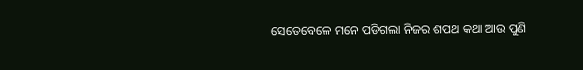ସେତେବେଳେ ମନେ ପଡିଗଲା ନିଜର ଶପଥ କଥା ଆଉ ପୁଣି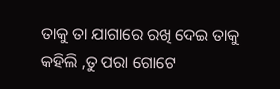ତାକୁ ତା ଯାଗାରେ ରଖି ଦେଇ ତାକୁ କହିଲି ,ତୁ ପରା ଗୋଟେ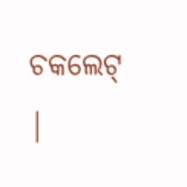ଚକଲେଟ୍ |